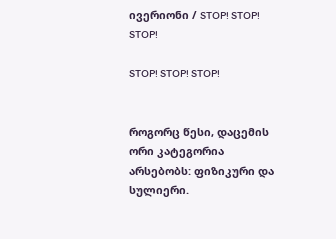ივერიონი / STOP! STOP! STOP!

STOP! STOP! STOP!


როგორც წესი, დაცემის ორი კატეგორია არსებობს: ფიზიკური და სულიერი.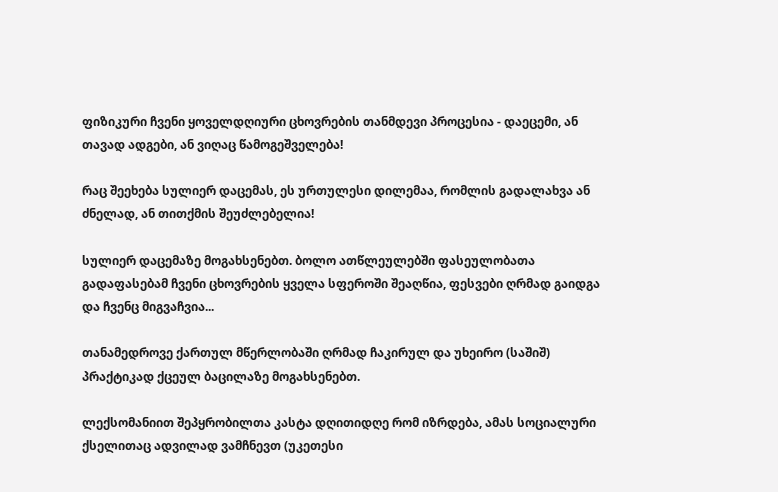ფიზიკური ჩვენი ყოველდღიური ცხოვრების თანმდევი პროცესია - დაეცემი, ან თავად ადგები, ან ვიღაც წამოგეშველება!

რაც შეეხება სულიერ დაცემას, ეს ურთულესი დილემაა, რომლის გადალახვა ან ძნელად, ან თითქმის შეუძლებელია!

სულიერ დაცემაზე მოგახსენებთ. ბოლო ათწლეულებში ფასეულობათა გადაფასებამ ჩვენი ცხოვრების ყველა სფეროში შეაღწია, ფესვები ღრმად გაიდგა და ჩვენც მიგვაჩვია...

თანამედროვე ქართულ მწერლობაში ღრმად ჩაკირულ და უხეირო (საშიშ) პრაქტიკად ქცეულ ბაცილაზე მოგახსენებთ.

ლექსომანიით შეპყრობილთა კასტა დღითიდღე რომ იზრდება, ამას სოციალური ქსელითაც ადვილად ვამჩნევთ (უკეთესი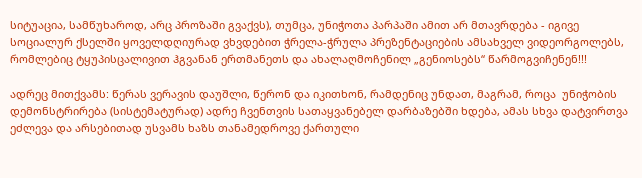სიტუაცია, სამწუხაროდ, არც პროზაში გვაქვს), თუმცა, უნიჭოთა პარპაში ამით არ მთავრდება - იგივე სოციალურ ქსელში ყოველდღიურად ვხვდებით ჭრელა-ჭრულა პრეზენტაციების ამსახველ ვიდეორგოლებს, რომლებიც ტყუპისცალივით ჰგვანან ერთმანეთს და ახალაღმოჩენილ „გენიოსებს“ წარმოგვიჩენენ!!!

ადრეც მითქვამს: წერას ვერავის დაუშლი, წერონ და იკითხონ, რამდენიც უნდათ, მაგრამ, როცა  უნიჭობის დემონსტრირება (სისტემატურად) ადრე ჩვენთვის სათაყვანებელ დარბაზებში ხდება, ამას სხვა დატვირთვა ეძლევა და არსებითად უსვამს ხაზს თანამედროვე ქართული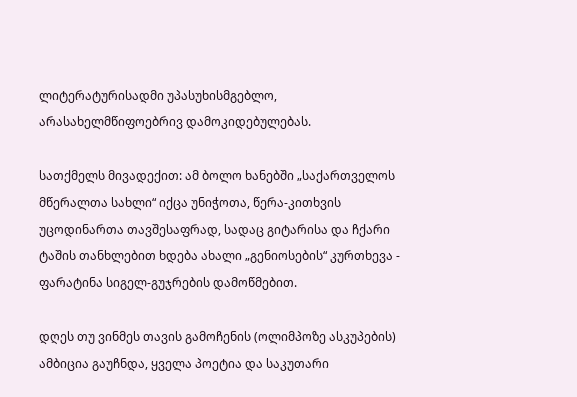ლიტერატურისადმი უპასუხისმგებლო, არასახელმწიფოებრივ დამოკიდებულებას.

სათქმელს მივადექით: ამ ბოლო ხანებში „საქართველოს მწერალთა სახლი“ იქცა უნიჭოთა, წერა-კითხვის უცოდინართა თავშესაფრად, სადაც გიტარისა და ჩქარი ტაშის თანხლებით ხდება ახალი „გენიოსების“ კურთხევა - ფარატინა სიგელ-გუჯრების დამოწმებით.

დღეს თუ ვინმეს თავის გამოჩენის (ოლიმპოზე ასკუპების) ამბიცია გაუჩნდა, ყველა პოეტია და საკუთარი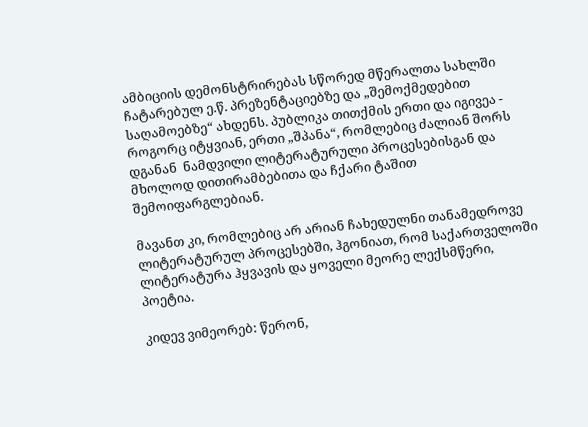ამბიციის დემონსტრირებას სწორედ მწერალთა სახლში ჩატარებულ ე.წ. პრეზენტაციებზე და „შემოქმედებით საღამოებზე“ ახდენს. პუბლიკა თითქმის ერთი და იგივეა - როგორც იტყვიან, ერთი „შპანა“, რომლებიც ძალიან შორს დგანან  ნამდვილი ლიტერატურული პროცესებისგან და მხოლოდ დითირამბებითა და ჩქარი ტაშით შემოიფარგლებიან.

მავანთ კი, რომლებიც არ არიან ჩახედულნი თანამედროვე ლიტერატურულ პროცესებში, ჰგონიათ, რომ საქართველოში ლიტერატურა ჰყვავის და ყოველი მეორე ლექსმწერი, პოეტია.

კიდევ ვიმეორებ: წერონ,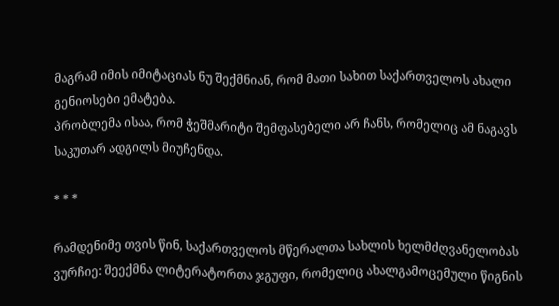მაგრამ იმის იმიტაციას ნუ შექმნიან, რომ მათი სახით საქართველოს ახალი გენიოსები ემატება.
პრობლემა ისაა, რომ ჭეშმარიტი შემფასებელი არ ჩანს, რომელიც ამ ნაგავს საკუთარ ადგილს მიუჩენდა.

* * *

რამდენიმე თვის წინ, საქართველოს მწერალთა სახლის ხელმძღვანელობას ვურჩიე: შეექმნა ლიტერატორთა ჯგუფი, რომელიც ახალგამოცემული წიგნის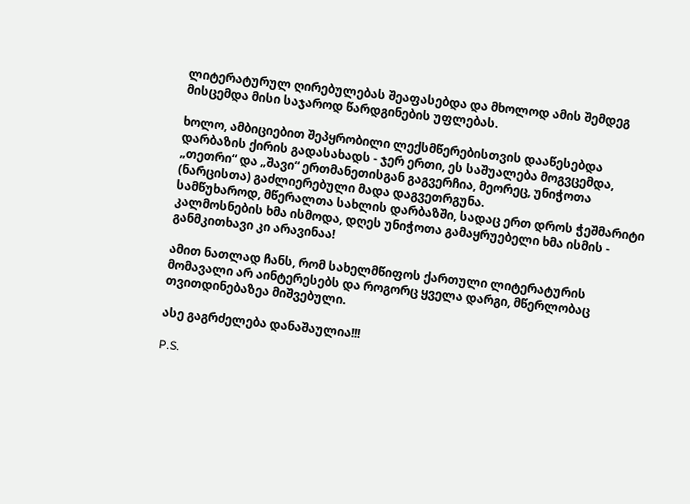ლიტერატურულ ღირებულებას შეაფასებდა და მხოლოდ ამის შემდეგ მისცემდა მისი საჯაროდ წარდგინების უფლებას.

ხოლო, ამბიციებით შეპყრობილი ლექსმწერებისთვის დააწესებდა დარბაზის ქირის გადასახადს - ჯერ ერთი, ეს საშუალება მოგვცემდა, „თეთრი“ და „შავი“ ერთმანეთისგან გაგვერჩია, მეორეც, უნიჭოთა (ნარცისთა) გაძლიერებული მადა დაგვეთრგუნა.
სამწუხაროდ, მწერალთა სახლის დარბაზში, სადაც ერთ დროს ჭეშმარიტი კალმოსნების ხმა ისმოდა, დღეს უნიჭოთა გამაყრუებელი ხმა ისმის - განმკითხავი კი არავინაა!

ამით ნათლად ჩანს, რომ სახელმწიფოს ქართული ლიტერატურის მომავალი არ აინტერესებს და როგორც ყველა დარგი, მწერლობაც თვითდინებაზეა მიშვებული.

ასე გაგრძელება დანაშაულია!!!

P.S.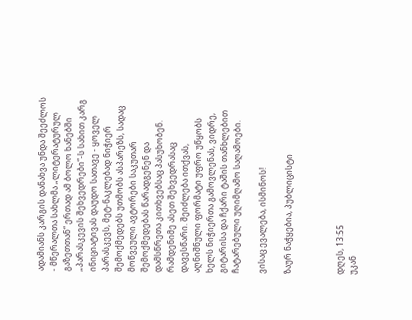ადამიანს კარგის დანახვა უნდა შეეძლოს - მწერალთა სახლმა „ლიტერატურულ გაზეთთან“ ერთად ამ ბოლო ხანებში „პარასკევის შეხვედრები“-ს სახით კარგ ინიციატივას დაუდო სათავე - ყოველ პარასკევს, მეტ-ნაკლებად ნიჭიერ შემოქმედებს უთმობს ასპარეზს, სადაც მოწვეული ავტორები საკუთარ შემოქმედებას წარადგენენ და დამსწრეთა კითხვებსაც პასუხობენ. რამდენიმე ასეთ შეხვედრასაც დავესწარი. შეიძლება ითქვას, აღნიშნული ფორმატი უფრო უწყობს ხელს ნიჭიერთა გამოვლენას, ვიდრე, გიტარისა და ჩქარი ტაშის თანხლებით ჩატარებული უღიმღამო საღამოები.

ვისაც ევალება, ისმინოს!

ზაურ ნაჭყებია, პუბლიცისტი



დღეს, 13:55
უკან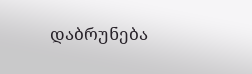დაბრუნება